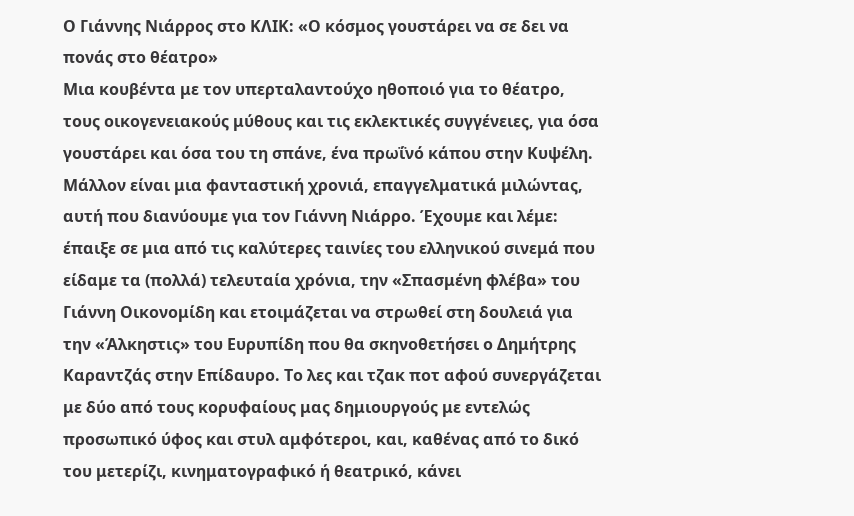Ο Γιάννης Νιάρρος στο ΚΛΙΚ: «Ο κόσμος γουστάρει να σε δει να πονάς στο θέατρο»
Μια κουβέντα με τον υπερταλαντούχο ηθοποιό για το θέατρο, τους οικογενειακούς μύθους και τις εκλεκτικές συγγένειες, για όσα γουστάρει και όσα του τη σπάνε, ένα πρωΐνό κάπου στην Κυψέλη.
Μάλλον είναι μια φανταστική χρονιά, επαγγελματικά μιλώντας, αυτή που διανύουμε για τον Γιάννη Νιάρρο. Έχουμε και λέμε: έπαιξε σε μια από τις καλύτερες ταινίες του ελληνικού σινεμά που είδαμε τα (πολλά) τελευταία χρόνια, την «Σπασμένη φλέβα» του Γιάννη Οικονομίδη και ετοιμάζεται να στρωθεί στη δουλειά για την «Άλκηστις» του Ευρυπίδη που θα σκηνοθετήσει ο Δημήτρης Καραντζάς στην Επίδαυρο. Το λες και τζακ ποτ αφού συνεργάζεται με δύο από τους κορυφαίους μας δημιουργούς με εντελώς προσωπικό ύφος και στυλ αμφότεροι, και, καθένας από το δικό του μετερίζι, κινηματογραφικό ή θεατρικό, κάνει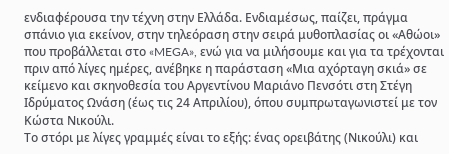ενδιαφέρουσα την τέχνη στην Ελλάδα. Ενδιαμέσως, παίζει, πράγμα σπάνιο για εκείνον, στην τηλεόραση στην σειρά μυθοπλασίας οι «Αθώοι» που προβάλλεται στο «MEGA», ενώ για να μιλήσουμε και για τα τρέχονται πριν από λίγες ημέρες, ανέβηκε η παράσταση «Μια αχόρταγη σκιά» σε κείμενο και σκηνοθεσία του Αργεντίνου Μαριάνο Πενσότι στη Στέγη Ιδρύματος Ωνάση (έως τις 24 Απριλίου), όπου συμπρωταγωνιστεί με τον Κώστα Νικούλι.
Το στόρι με λίγες γραμμές είναι το εξής: ένας ορειβάτης (Νικούλι) και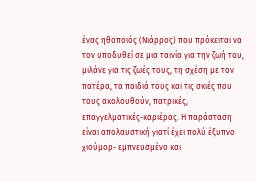ένας ηθοποιός (Νιάρρος) που πρόκειται να τον υποδυθεί σε μια ταινία για την ζωή του, μιλάνε για τις ζωές τους, τη σχέση με τον πατέρα, τα παιδιά τους και τις σκιές που τους ακολουθούν, πατρικές, επαγγελματικές-καριέρας. Η παράσταση είναι απολαυστική γιατί έχει πολύ έξυπνο χιούμορ- εμπνευσμένο και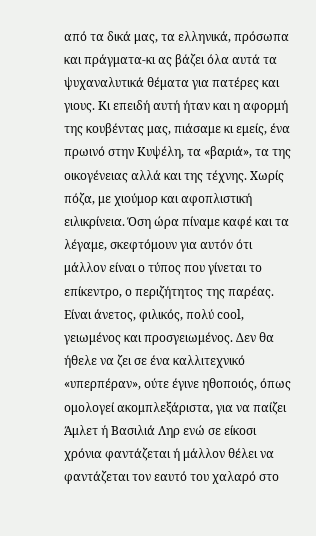από τα δικά μας, τα ελληνικά, πρόσωπα και πράγματα-κι ας βάζει όλα αυτά τα ψυχαναλυτικά θέματα για πατέρες και γιους. Κι επειδή αυτή ήταν και η αφορμή της κουβέντας μας, πιάσαμε κι εμείς, ένα πρωινό στην Κυψέλη, τα «βαριά», τα της οικογένειας αλλά και της τέχνης. Χωρίς πόζα, με χιούμορ και αφοπλιστική ειλικρίνεια. Όση ώρα πίναμε καφέ και τα λέγαμε, σκεφτόμουν για αυτόν ότι μάλλον είναι ο τύπος που γίνεται το επίκεντρο, ο περιζήτητος της παρέας. Είναι άνετος, φιλικός, πολύ cool, γειωμένος και προσγειωμένος. Δεν θα ήθελε να ζει σε ένα καλλιτεχνικό «υπερπέραν», ούτε έγινε ηθοποιός, όπως ομολογεί ακομπλεξάριστα, για να παίζει Άμλετ ή Βασιλιά Ληρ ενώ σε είκοσι χρόνια φαντάζεται ή μάλλον θέλει να φαντάζεται τον εαυτό του χαλαρό στο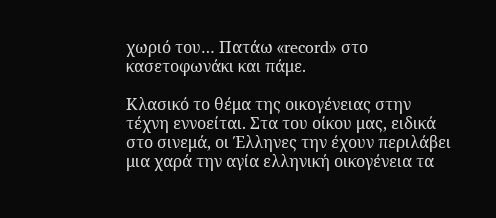χωριό του… Πατάω «record» στο κασετοφωνάκι και πάμε.

Κλασικό το θέμα της οικογένειας στην τέχνη εννοείται. Στα του οίκου μας, ειδικά στο σινεμά, οι Έλληνες την έχουν περιλάβει μια χαρά την αγία ελληνική οικογένεια τα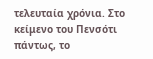τελευταία χρόνια. Στο κείμενο του Πενσότι πάντως, το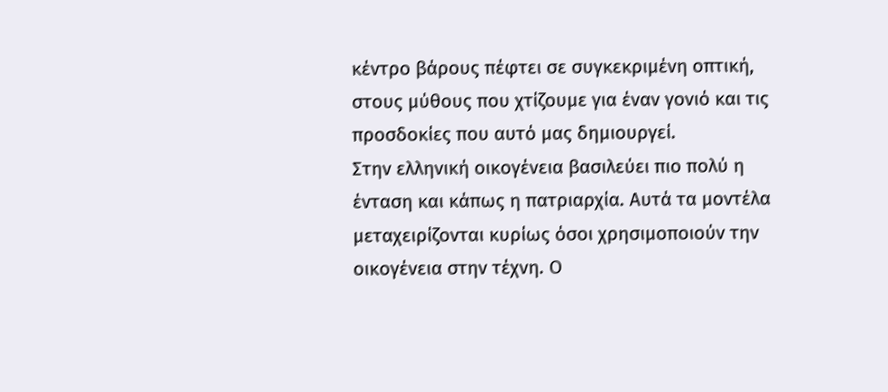κέντρο βάρους πέφτει σε συγκεκριμένη οπτική, στους μύθους που χτίζουμε για έναν γονιό και τις προσδοκίες που αυτό μας δημιουργεί.
Στην ελληνική οικογένεια βασιλεύει πιο πολύ η ένταση και κάπως η πατριαρχία. Αυτά τα μοντέλα μεταχειρίζονται κυρίως όσοι χρησιμοποιούν την οικογένεια στην τέχνη. Ο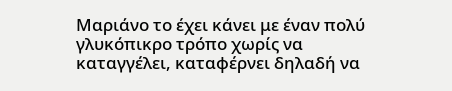Μαριάνο το έχει κάνει με έναν πολύ γλυκόπικρο τρόπο χωρίς να καταγγέλει, καταφέρνει δηλαδή να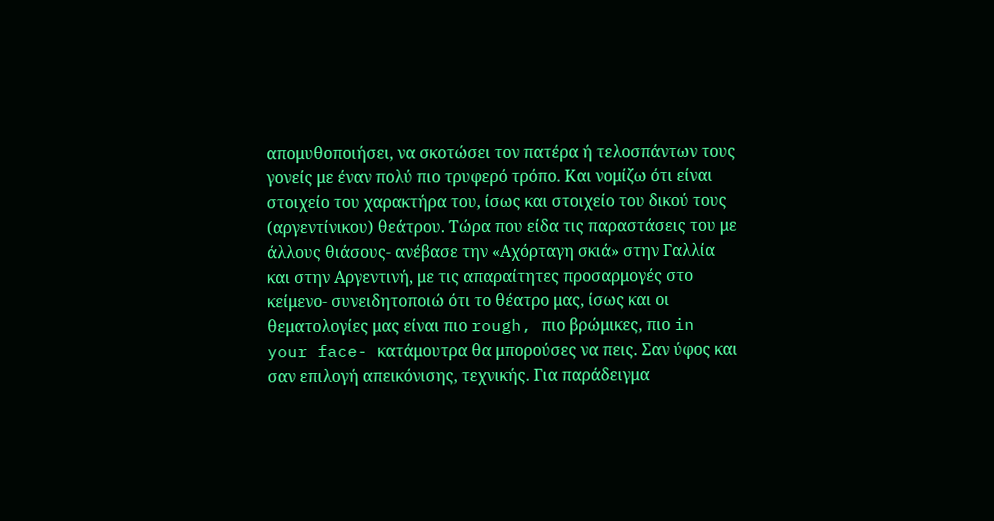απομυθοπoιήσει, να σκοτώσει τον πατέρα ή τελοσπάντων τους γoνείς με έναν πολύ πιο τρυφερό τρόπο. Και νομίζω ότι είναι στοιχείο του χαρακτήρα του, ίσως και στοιχείο του δικού τους (αργεντίνικου) θεάτρου. Τώρα που είδα τις παραστάσεις του με άλλους θιάσους- ανέβασε την «Αχόρταγη σκιά» στην Γαλλία και στην Αργεντινή, με τις απαραίτητες προσαρμογές στο κείμενο- συνειδητοποιώ ότι το θέατρο μας, ίσως και οι θεματολογίες μας είναι πιο rough, πιο βρώμικες, πιο in your face- κατάμουτρα θα μπορούσες να πεις. Σαν ύφος και σαν επιλογή απεικόνισης, τεχνικής. Για παράδειγμα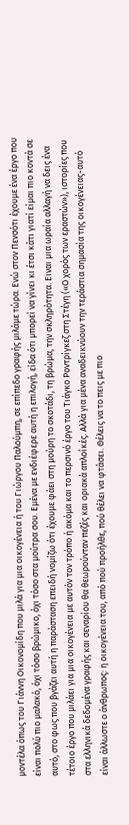μοντέλα όπως του Γιάννη Οικονομίδη που μιλά για μια οικογένεια ή του Γιώργου Παλούμπη, σε επίπεδο γραφής μιλάμε τώρα. Ενώ στον Πενσότι έχουμε ένα έργο που είναι πολύ πιο μαλακό, όχι τόσο βρώμικο, όχι τόσο στα μούτρα σου. Εμένα με ενδιέφερε αυτή η επιλογή, είδα ότι μπορεί να γίνει κι έτσι κάτι γιατί είμαι πιο κοντά σε αυτό, στο φως που βγάζει αυτή η παράσταση επειδή νομίζω ότι έχουμε φάει στη μούρη το σκοτάδι, τη βρώμα, την σκληρότητα. Ειναι μια ωραία αλλαγή να δεις ένα τέτοιο έργο που μιλάει για μια οικογένεια με αυτόν τον τρόπο ή ακόμα και το περσινό έργο του Τιάγκο Ροντρίγκεζ στη Στέγη («Ο χορός των εραστών»), ιστορίες που στα ελληνικά δεδομένα γραφής και σεναρίου θα θεωρούνταν πεζές και οριακά απλοΐκές. Αλλά για μένα αναδεικνύουν την τεράστια σημασία της οικογένειας-αυτό είναι άλλωστε ο άνθρωπος: η οικογένεια του, από πού προήλθε, πού θέλει να φτάσει. Θέλεις να το πεις με πιο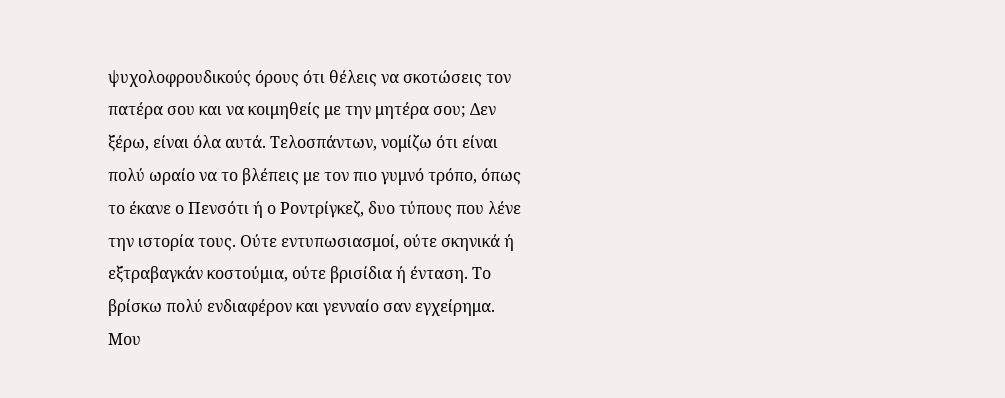ψυχολοφρουδικούς όρους ότι θέλεις να σκοτώσεις τον πατέρα σου και να κοιμηθείς με την μητέρα σου; Δεν ξέρω, είναι όλα αυτά. Τελοσπάντων, νομίζω ότι είναι πολύ ωραίο να το βλέπεις με τον πιο γυμνό τρόπο, όπως το έκανε ο Πενσότι ή ο Ροντρίγκεζ, δυο τύπους που λένε την ιστορία τους. Ούτε εντυπωσιασμοί, ούτε σκηνικά ή εξτραβαγκάν κοστούμια, ούτε βρισίδια ή ένταση. Το βρίσκω πολύ ενδιαφέρον και γενναίο σαν εγχείρημα.
Μου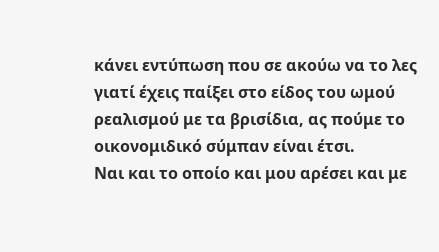κάνει εντύπωση που σε ακούω να το λες γιατί έχεις παίξει στο είδος του ωμού ρεαλισμού με τα βρισίδια, ας πούμε το οικονομιδικό σύμπαν είναι έτσι.
Ναι και το οποίο και μου αρέσει και με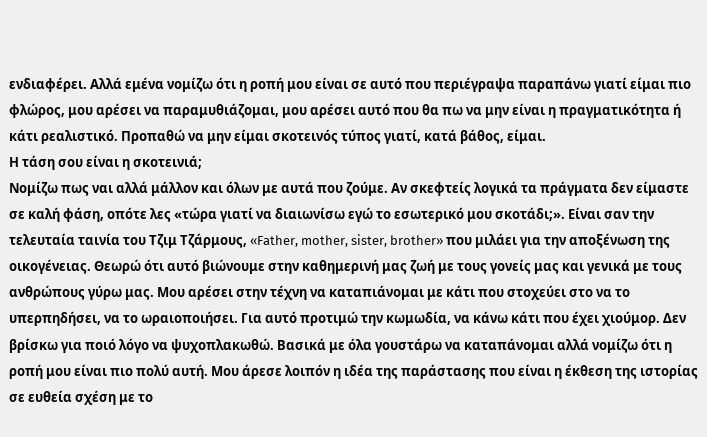ενδιαφέρει. Αλλά εμένα νομίζω ότι η ροπή μου είναι σε αυτό που περιέγραψα παραπάνω γιατί είμαι πιο φλώρος, μου αρέσει να παραμυθιάζομαι, μου αρέσει αυτό που θα πω να μην είναι η πραγματικότητα ή κάτι ρεαλιστικό. Προπαθώ να μην είμαι σκοτεινός τύπος γιατί, κατά βάθος, είμαι.
Η τάση σου είναι η σκοτεινιά;
Νομίζω πως ναι αλλά μάλλον και όλων με αυτά που ζούμε. Αν σκεφτείς λογικά τα πράγματα δεν είμαστε σε καλή φάση, οπότε λες «τώρα γιατί να διαιωνίσω εγώ το εσωτερικό μου σκοτάδι;». Είναι σαν την τελευταία ταινία του Τζιμ Τζάρμους, «Father, mother, sister, brother» που μιλάει για την αποξένωση της οικογένειας. Θεωρώ ότι αυτό βιώνουμε στην καθημερινή μας ζωή με τους γονείς μας και γενικά με τους ανθρώπους γύρω μας. Μου αρέσει στην τέχνη να καταπιάνομαι με κάτι που στοχεύει στο να το υπερπηδήσει, να το ωραιοποιήσει. Για αυτό προτιμώ την κωμωδία, να κάνω κάτι που έχει χιούμορ. Δεν βρίσκω για ποιό λόγο να ψυχοπλακωθώ. Βασικά με όλα γουστάρω να καταπάνομαι αλλά νομίζω ότι η ροπή μου είναι πιο πολύ αυτή. Μου άρεσε λοιπόν η ιδέα της παράστασης που είναι η έκθεση της ιστορίας σε ευθεία σχέση με το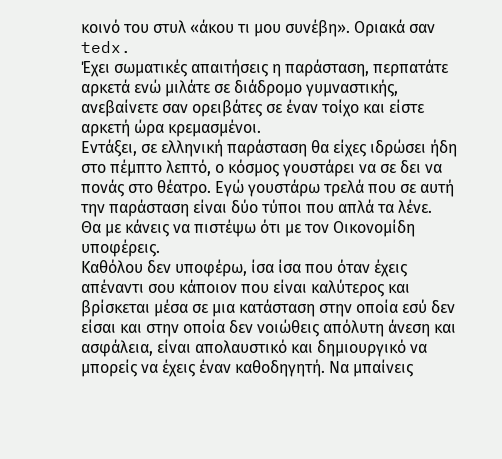κοινό του στυλ «άκου τι μου συνέβη». Οριακά σαν tedx.
Έχει σωματικές απαιτήσεις η παράσταση, περπατάτε αρκετά ενώ μιλάτε σε διάδρομο γυμναστικής, ανεβαίνετε σαν ορειβάτες σε έναν τοίχο και είστε αρκετή ώρα κρεμασμένοι.
Εντάξει, σε ελληνική παράσταση θα είχες ιδρώσει ήδη στο πέμπτο λεπτό, ο κόσμος γουστάρει να σε δει να πονάς στο θέατρο. Εγώ γουστάρω τρελά που σε αυτή την παράσταση είναι δύο τύποι που απλά τα λένε.
Θα με κάνεις να πιστέψω ότι με τον Οικονομίδη υποφέρεις.
Καθόλου δεν υποφέρω, ίσα ίσα που όταν έχεις απέναντι σου κάποιον που είναι καλύτερος και βρίσκεται μέσα σε μια κατάσταση στην οποία εσύ δεν είσαι και στην οποία δεν νοιώθεις απόλυτη άνεση και ασφάλεια, είναι απολαυστικό και δημιουργικό να μπορείς να έχεις έναν καθοδηγητή. Να μπαίνεις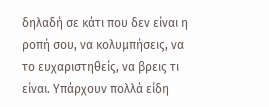δηλαδή σε κάτι που δεν είναι η ροπή σου, να κολυμπήσεις, να το ευχαριστηθείς, να βρεις τι είναι. Υπάρχουν πολλά είδη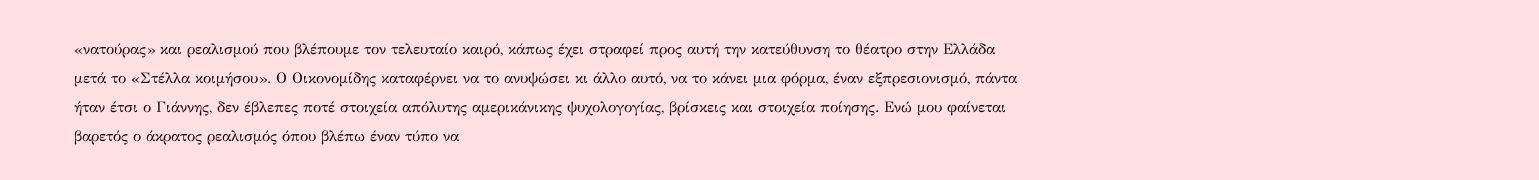«νατούρας» και ρεαλισμού που βλέπουμε τον τελευταίο καιρό, κάπως έχει στραφεί προς αυτή την κατεύθυνση το θέατρο στην Ελλάδα μετά το «Στέλλα κοιμήσου». Ο Οικονομίδης καταφέρνει να το ανυψώσει κι άλλο αυτό, να το κάνει μια φόρμα, έναν εξπρεσιονισμό, πάντα ήταν έτσι ο Γιάννης, δεν έβλεπες ποτέ στοιχεία απόλυτης αμερικάνικης ψυχολογογίας, βρίσκεις και στοιχεία ποίησης. Ενώ μου φαίνεται βαρετός ο άκρατος ρεαλισμός όπου βλέπω έναν τύπο να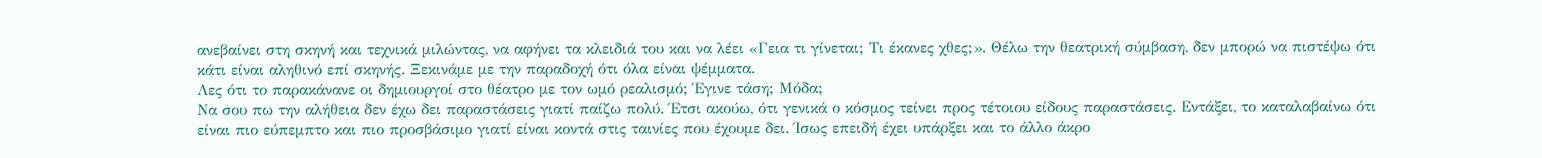ανεβαίνει στη σκηνή και τεχνικά μιλώντας, να αφήνει τα κλειδιά του και να λέει «Γεια τι γίνεται; Τι έκανες χθες;». Θέλω την θεατρική σύμβαση, δεν μπορώ να πιστέψω ότι κάτι είναι αληθινό επί σκηνής. Ξεκινάμε με την παραδοχή ότι όλα είναι ψέμματα.
Λες ότι το παρακάνανε οι δημιουργοί στο θέατρο με τον ωμό ρεαλισμό; Έγινε τάση; Μόδα;
Να σου πω την αλήθεια δεν έχω δει παραστάσεις γιατί παίζω πολύ. Έτσι ακούω, ότι γενικά ο κόσμος τείνει προς τέτοιου είδους παραστάσεις. Εντάξει, το καταλαβαίνω ότι είναι πιο εύπεμπτο και πιο προσβάσιμο γιατί είναι κοντά στις ταινίες που έχουμε δει. Ίσως επειδή έχει υπάρξει και το άλλο άκρο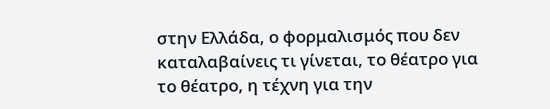στην Ελλάδα, ο φορμαλισμός που δεν καταλαβαίνεις τι γίνεται, το θέατρο για το θέατρο, η τέχνη για την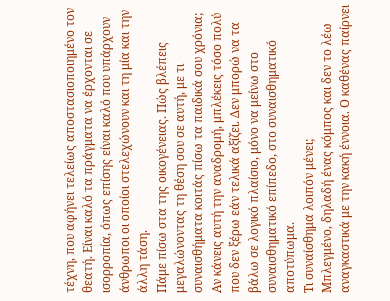τέχνη, που αφήνει τελείως αποστασιοποιημένο τον θεατή. Είναι καλό τα πράγματα να έρχονται σε ισορροπία, όπως επίσης είναι καλό που υπάρχουν άνθρωποι οι οποίοι στελεχώνουν και τη μία και την άλλη τάση.
Πάμε πίσω στα της οικογένειας. Πώς βλέπεις μεγαλώνοντας τη θέση σου σε αυτή, με τι συναισθήματα κοιτάς πίσω τα παιδικά σου χρόνια;
Αν κάνεις αυτή την αναδρομή, μπλέκεις τόσο πολύ που δεν ξέρω εάν τελικά αξίζει. Δεν μπορώ να τα βάλω σε λογικό πλαίσιο, μόνο να μείνω στο συναισθηματικό επίπεδο, στο συναισθηματικό αποτύπωμα.
Τι συναίσθημα λοιπόν μένει;
Μπλεγμένο, δηλαδή ένας κόμπος και δεν το λέω αναγκαστικά με την κακή έννοια. Ο καθένας παίρνει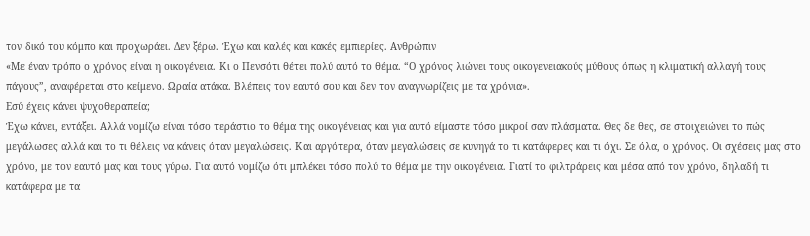τον δικό του κόμπο και προχωράει. Δεν ξέρω. Έχω και καλές και κακές εμπιερίες. Ανθρώπιν
«Με έναν τρόπο ο χρόνος είναι η οικογένεια. Κι ο Πενσότι θέτει πολύ αυτό το θέμα. “Ο χρόνος λιώνει τους οικογενειακούς μύθους όπως η κλιματική αλλαγή τους πάγους”, αναφέρεται στο κείμενο. Ωραία ατάκα. Βλέπεις τον εαυτό σου και δεν τον αναγνωρίζεις με τα χρόνια».
Εσύ έχεις κάνει ψυχοθεραπεία;
Έχω κάνει, εντάξει. Αλλά νομίζω είναι τόσο τεράστιο το θέμα της οικογένειας και για αυτό είμαστε τόσο μικροί σαν πλάσματα. Θες δε θες, σε στοιχειώνει το πώς μεγάλωσες αλλά και το τι θέλεις να κάνεις όταν μεγαλώσεις. Και αργότερα, όταν μεγαλώσεις σε κυνηγά το τι κατάφερες και τι όχι. Σε όλα, ο χρόνος. Οι σχέσεις μας στο χρόνο, με τον εαυτό μας και τους γύρω. Για αυτό νομίζω ότι μπλέκει τόσο πολύ το θέμα με την οικογένεια. Γιατί το φιλτράρεις και μέσα από τον χρόνο, δηλαδή τι κατάφερα με τα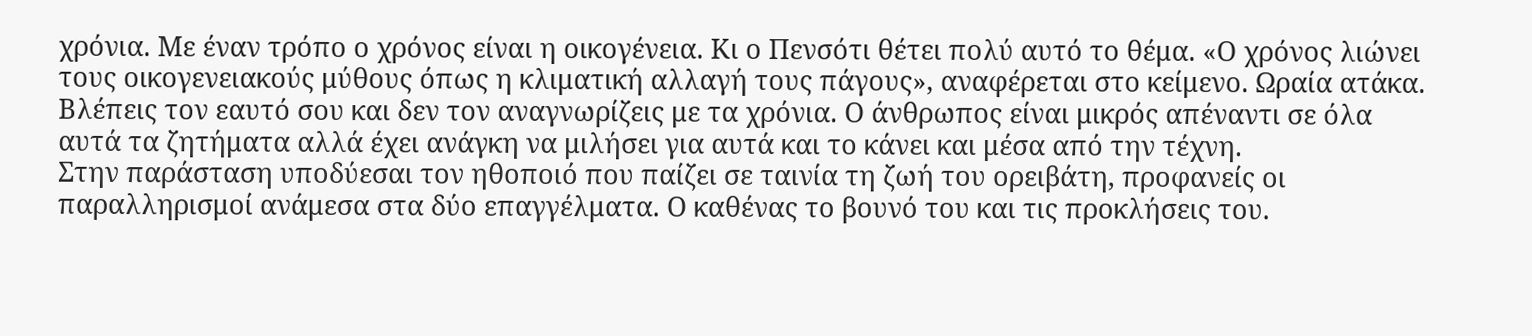χρόνια. Με έναν τρόπο ο χρόνος είναι η οικογένεια. Κι ο Πενσότι θέτει πολύ αυτό το θέμα. «Ο χρόνος λιώνει τους οικογενειακούς μύθους όπως η κλιματική αλλαγή τους πάγους», αναφέρεται στο κείμενο. Ωραία ατάκα. Βλέπεις τον εαυτό σου και δεν τον αναγνωρίζεις με τα χρόνια. Ο άνθρωπος είναι μικρός απέναντι σε όλα αυτά τα ζητήματα αλλά έχει ανάγκη να μιλήσει για αυτά και το κάνει και μέσα από την τέχνη.
Στην παράσταση υποδύεσαι τον ηθοποιό που παίζει σε ταινία τη ζωή του ορειβάτη, προφανείς οι παραλληρισμοί ανάμεσα στα δύο επαγγέλματα. Ο καθένας το βουνό του και τις προκλήσεις του.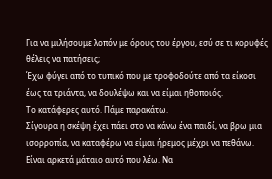Για να μιλήσουμε λοπόν με όρους του έργου, εσύ σε τι κορυφές θέλεις να πατήσεις;
Έχω φύγει από το τυπικό που με τροφοδούτε από τα είκοσι έως τα τριάντα, να δουλέψω και να είμαι ηθοποιός.
Το κατάφερες αυτό. Πάμε παρακάτω.
Σίγουρα η σκέψη έχει πάει στο να κάνω ένα παιδί, να βρω μια ισορροπία, να καταφέρω να είμαι ήρεμος μέχρι να πεθάνω. Είναι αρκετά μάταιο αυτό που λέω. Να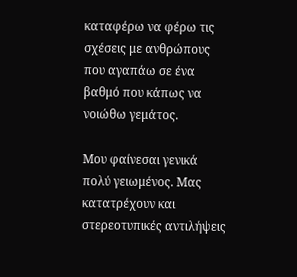καταφέρω να φέρω τις σχέσεις με ανθρώπους που αγαπάω σε ένα βαθμό που κάπως να νοιώθω γεμάτος.

Μου φαίνεσαι γενικά πολύ γειωμένος. Μας κατατρέχουν και στερεοτυπικές αντιλήψεις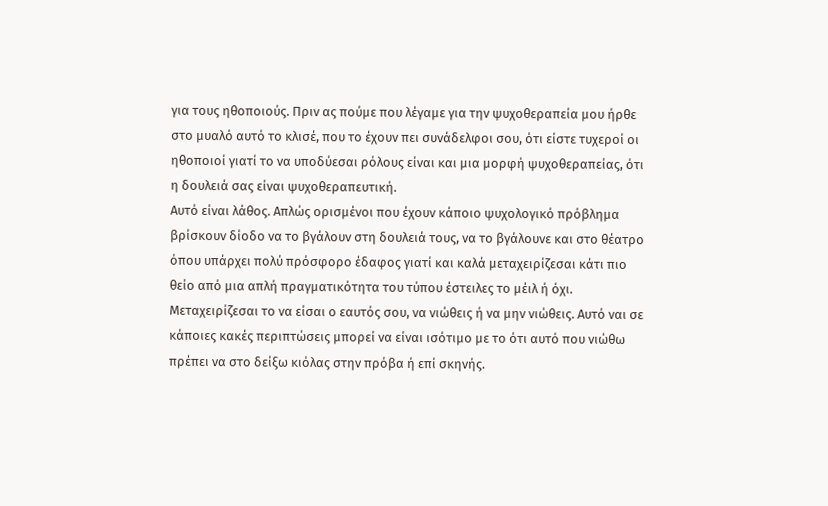για τους ηθοποιούς. Πριν ας πούμε που λέγαμε για την ψυχοθεραπεία μου ήρθε στο μυαλό αυτό το κλισέ, που το έχουν πει συνάδελφοι σου, ότι είστε τυχεροί οι ηθοποιοί γιατί το να υποδύεσαι ρόλους είναι και μια μορφή ψυχοθεραπείας, ότι η δουλειά σας είναι ψυχοθεραπευτική.
Αυτό είναι λάθος. Απλώς ορισμένοι που έχουν κάποιο ψυχολογικό πρόβλημα βρίσκουν δίοδο να το βγάλουν στη δουλειά τους, να το βγάλουνε και στο θέατρο όπου υπάρχει πολύ πρόσφορο έδαφος γιατί και καλά μεταχειρίζεσαι κάτι πιο θείο από μια απλή πραγματικότητα του τύπου έστειλες το μέιλ ή όχι. Μεταχειρίζεσαι το να είσαι ο εαυτός σου, να νιώθεις ή να μην νιώθεις. Αυτό ναι σε κάποιες κακές περιπτώσεις μπορεί να είναι ισότιμο με το ότι αυτό που νιώθω πρέπει να στο δείξω κιόλας στην πρόβα ή επί σκηνής.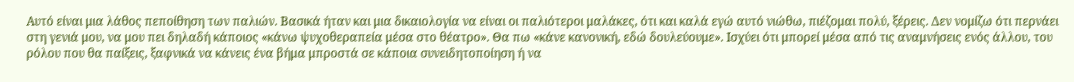Αυτό είναι μια λάθος πεποίθηση των παλιών. Βασικά ήταν και μια δικαιολογία να είναι οι παλιότεροι μαλάκες, ότι και καλά εγώ αυτό νιώθω, πιέζομαι πολύ, ξέρεις. Δεν νομίζω ότι περνάει στη γενιά μου, να μου πει δηλαδή κάποιος «κάνω ψυχοθεραπεία μέσα στο θέατρο». Θα πω «κάνε κανονική, εδώ δουλεύουμε». Ισχύει ότι μπορεί μέσα από τις αναμνήσεις ενός άλλου, του ρόλου που θα παίξεις, ξαφνικά να κάνεις ένα βήμα μπροστά σε κάποια συνειδητοποίηση ή να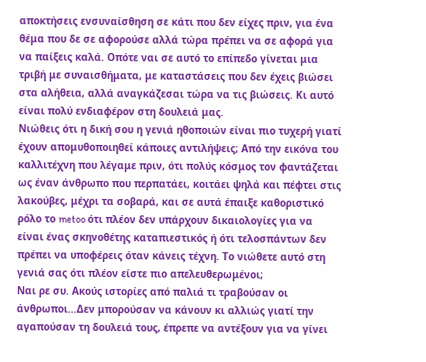αποκτήσεις ενσυναίσθηση σε κάτι που δεν είχες πριν, για ένα θέμα που δε σε αφορούσε αλλά τώρα πρέπει να σε αφορά για να παίξεις καλά. Οπότε ναι σε αυτό το επίπεδο γίνεται μια τριβή με συναισθήματα, με καταστάσεις που δεν έχεις βιώσει στα αλήθεια, αλλά αναγκάζεσαι τώρα να τις βιώσεις. Κι αυτό είναι πολύ ενδιαφέρον στη δουλειά μας.
Νιώθεις ότι η δική σου η γενιά ηθοποιών είναι πιο τυχερή γιατί έχουν απομυθοποιηθεί κάποιες αντιλήψεις; Από την εικόνα του καλλιτέχνη που λέγαμε πριν, ότι πολύς κόσμος τον φαντάζεται ως έναν άνθρωπο που περπατάει, κοιτάει ψηλά και πέφτει στις λακούβες, μέχρι τα σοβαρά, και σε αυτά έπαιξε καθοριστικό ρόλο το metoo ότι πλέον δεν υπάρχουν δικαιολογίες για να είναι ένας σκηνοθέτης καταπιεστικός ή ότι τελοσπάντων δεν πρέπει να υποφέρεις όταν κάνεις τέχνη. Το νιώθετε αυτό στη γενιά σας ότι πλέον είστε πιο απελευθερωμένοι;
Ναι ρε συ. Ακούς ιστορίες από παλιά τι τραβούσαν οι άνθρωποι…Δεν μπορούσαν να κάνουν κι αλλιώς γιατί την αγαπούσαν τη δουλειά τους, έπρεπε να αντέξουν για να γίνει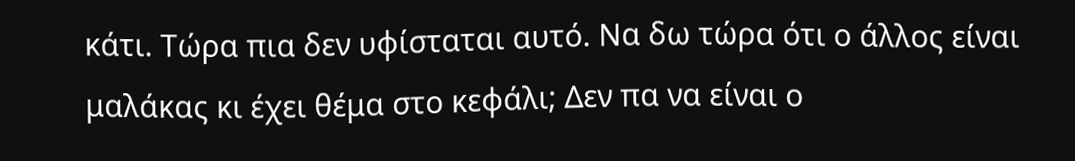κάτι. Τώρα πια δεν υφίσταται αυτό. Να δω τώρα ότι ο άλλος είναι μαλάκας κι έχει θέμα στο κεφάλι; Δεν πα να είναι ο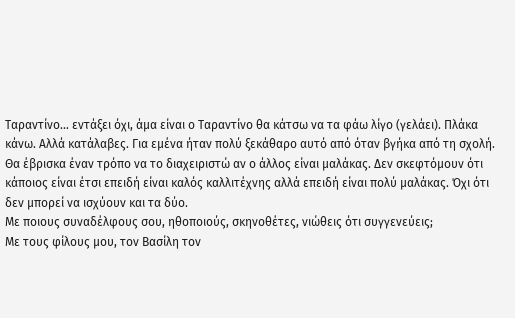Ταραντίνο… εντάξει όχι, άμα είναι ο Ταραντίνο θα κάτσω να τα φάω λίγο (γελάει). Πλάκα κάνω. Αλλά κατάλαβες. Για εμένα ήταν πολύ ξεκάθαρο αυτό από όταν βγήκα από τη σχολή. Θα έβρισκα έναν τρόπο να το διαχειριστώ αν ο άλλος είναι μαλάκας. Δεν σκεφτόμουν ότι κάποιος είναι έτσι επειδή είναι καλός καλλιτέχνης αλλά επειδή είναι πολύ μαλάκας. Όχι ότι δεν μπορεί να ισχύουν και τα δύο.
Με ποιους συναδέλφους σου, ηθοποιούς, σκηνοθέτες, νιώθεις ότι συγγενεύεις;
Με τους φίλους μου, τον Βασίλη τον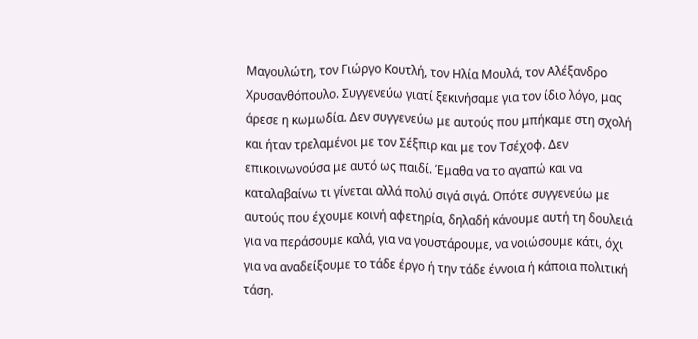Μαγουλώτη, τον Γιώργο Κουτλή, τον Ηλία Μουλά, τον Αλέξανδρο Χρυσανθόπουλο. Συγγενεύω γιατί ξεκινήσαμε για τον ίδιο λόγο, μας άρεσε η κωμωδία. Δεν συγγενεύω με αυτούς που μπήκαμε στη σχολή και ήταν τρελαμένοι με τον Σέξπιρ και με τον Τσέχοφ. Δεν επικοινωνούσα με αυτό ως παιδί. Έμαθα να το αγαπώ και να καταλαβαίνω τι γίνεται αλλά πολύ σιγά σιγά. Οπότε συγγενεύω με αυτούς που έχουμε κοινή αφετηρία, δηλαδή κάνουμε αυτή τη δουλειά για να περάσουμε καλά, για να γουστάρουμε, να νοιώσουμε κάτι, όχι για να αναδείξουμε το τάδε έργο ή την τάδε έννοια ή κάποια πολιτική τάση.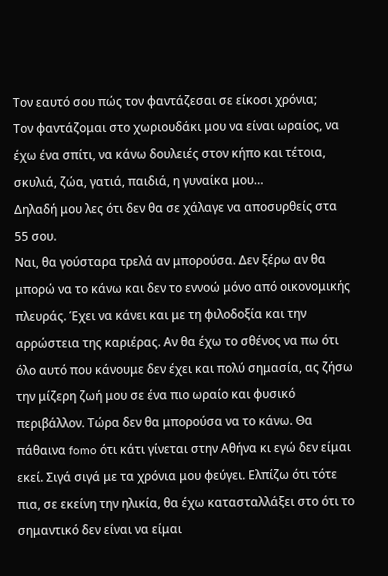Τον εαυτό σου πώς τον φαντάζεσαι σε είκοσι χρόνια;
Τον φαντάζομαι στο χωριουδάκι μου να είναι ωραίος, να έχω ένα σπίτι, να κάνω δουλειές στον κήπο και τέτοια, σκυλιά, ζώα, γατιά, παιδιά, η γυναίκα μου…
Δηλαδή μου λες ότι δεν θα σε χάλαγε να αποσυρθείς στα 55 σου.
Ναι, θα γούσταρα τρελά αν μπορούσα. Δεν ξέρω αν θα μπορώ να το κάνω και δεν το εννοώ μόνο από οικονομικής πλευράς. Έχει να κάνει και με τη φιλοδοξία και την αρρώστεια της καριέρας. Αν θα έχω το σθένος να πω ότι όλο αυτό που κάνουμε δεν έχει και πολύ σημασία, ας ζήσω την μίζερη ζωή μου σε ένα πιο ωραίο και φυσικό περιβάλλον. Τώρα δεν θα μπορούσα να το κάνω. Θα πάθαινα fomo ότι κάτι γίνεται στην Αθήνα κι εγώ δεν είμαι εκεί. Σιγά σιγά με τα χρόνια μου φεύγει. Ελπίζω ότι τότε πια, σε εκείνη την ηλικία, θα έχω κατασταλλάξει στο ότι το σημαντικό δεν είναι να είμαι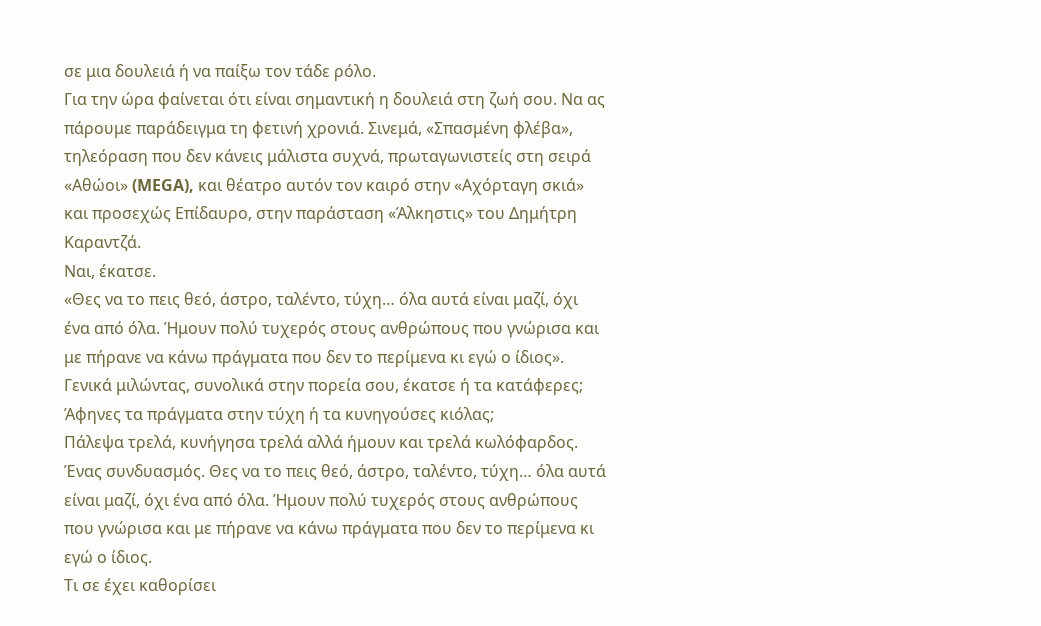σε μια δουλειά ή να παίξω τον τάδε ρόλο.
Για την ώρα φαίνεται ότι είναι σημαντική η δουλειά στη ζωή σου. Να ας πάρουμε παράδειγμα τη φετινή χρονιά. Σινεμά, «Σπασμένη φλέβα», τηλεόραση που δεν κάνεις μάλιστα συχνά, πρωταγωνιστείς στη σειρά «Αθώοι» (MEGA), και θέατρο αυτόν τον καιρό στην «Αχόρταγη σκιά» και προσεχώς Επίδαυρο, στην παράσταση «Άλκηστις» του Δημήτρη Καραντζά.
Ναι, έκατσε.
«Θες να το πεις θεό, άστρο, ταλέντο, τύχη… όλα αυτά είναι μαζί, όχι ένα από όλα. Ήμουν πολύ τυχερός στους ανθρώπους που γνώρισα και με πήρανε να κάνω πράγματα που δεν το περίμενα κι εγώ ο ίδιος».
Γενικά μιλώντας, συνολικά στην πορεία σου, έκατσε ή τα κατάφερες; Άφηνες τα πράγματα στην τύχη ή τα κυνηγούσες κιόλας;
Πάλεψα τρελά, κυνήγησα τρελά αλλά ήμουν και τρελά κωλόφαρδος. Ένας συνδυασμός. Θες να το πεις θεό, άστρο, ταλέντο, τύχη… όλα αυτά είναι μαζί, όχι ένα από όλα. Ήμουν πολύ τυχερός στους ανθρώπους που γνώρισα και με πήρανε να κάνω πράγματα που δεν το περίμενα κι εγώ ο ίδιος.
Τι σε έχει καθορίσει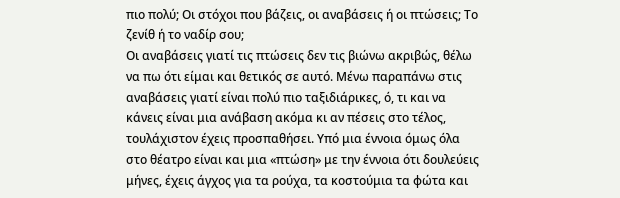πιο πολύ; Οι στόχοι που βάζεις, οι αναβάσεις ή οι πτώσεις; Το ζενίθ ή το ναδίρ σου;
Οι αναβάσεις γιατί τις πτώσεις δεν τις βιώνω ακριβώς, θέλω να πω ότι είμαι και θετικός σε αυτό. Μένω παραπάνω στις αναβάσεις γιατί είναι πολύ πιο ταξιδιάρικες, ό, τι και να κάνεις είναι μια ανάβαση ακόμα κι αν πέσεις στο τέλος, τουλάχιστον έχεις προσπαθήσει. Υπό μια έννοια όμως όλα στο θέατρο είναι και μια «πτώση» με την έννοια ότι δουλεύεις μήνες, έχεις άγχος για τα ρούχα, τα κοστούμια τα φώτα και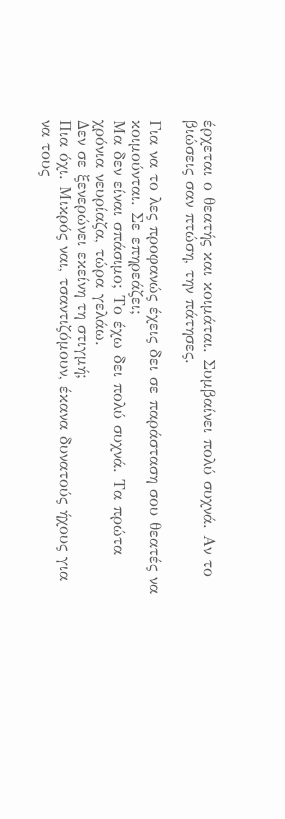έρχεται ο θεατής και κοιμάται. Συμβαίνει πολύ συχνά. Αν το βιώσεις σαν πτώση, την πάτησες.

Για να το λες προφανώς έχεις δει σε παράσταση σου θεατές να κοιμούνται. Σε επηρεάζει;
Μα δεν είναι σπάσιμο; Το έχω δει πολύ συχνά. Τα πρώτα χρόνια νευρίαζα, τώρα γελάω.
Δεν σε ξενερώνει εκείνη τη στιγμή;
Πια όχι. Μικρός ναι, τσαντιζόμουν, έκανα δυνατούς ήχους για να τους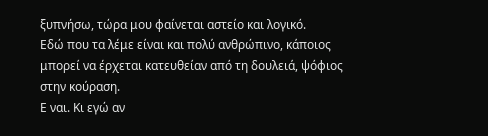ξυπνήσω, τώρα μου φαίνεται αστείο και λογικό.
Εδώ που τα λέμε είναι και πολύ ανθρώπινο, κάποιος μπορεί να έρχεται κατευθείαν από τη δουλειά, ψόφιος στην κούραση.
Ε ναι. Κι εγώ αν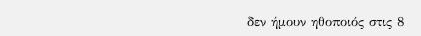δεν ήμουν ηθοποιός στις 8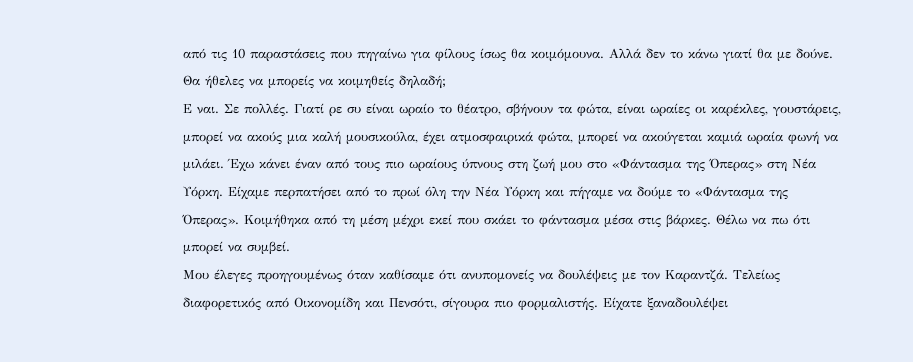από τις 10 παραστάσεις που πηγαίνω για φίλους ίσως θα κοιμόμουνα. Αλλά δεν το κάνω γιατί θα με δούνε.
Θα ήθελες να μπορείς να κοιμηθείς δηλαδή;
Ε ναι. Σε πολλές. Γιατί ρε συ είναι ωραίο το θέατρο, σβήνουν τα φώτα, είναι ωραίες οι καρέκλες, γουστάρεις, μπορεί να ακούς μια καλή μουσικούλα, έχει ατμοσφαιρικά φώτα, μπορεί να ακούγεται καμιά ωραία φωνή να μιλάει. Έχω κάνει έναν από τους πιο ωραίους ύπνους στη ζωή μου στο «Φάντασμα της Όπερας» στη Νέα Υόρκη. Είχαμε περπατήσει από το πρωί όλη την Νέα Υόρκη και πήγαμε να δούμε το «Φάντασμα της Όπερας». Κοιμήθηκα από τη μέση μέχρι εκεί που σκάει το φάντασμα μέσα στις βάρκες. Θέλω να πω ότι μπορεί να συμβεί.
Μου έλεγες προηγουμένως όταν καθίσαμε ότι ανυπομονείς να δουλέψεις με τον Καραντζά. Τελείως διαφορετικός από Οικονομίδη και Πενσότι, σίγουρα πιο φορμαλιστής. Είχατε ξαναδουλέψει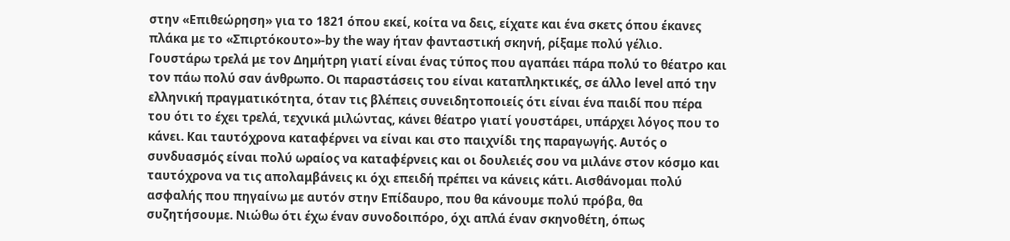στην «Επιθεώρηση» για το 1821 όπου εκεί, κοίτα να δεις, είχατε και ένα σκετς όπου έκανες πλάκα με το «Σπιρτόκουτο»-by the way ήταν φανταστική σκηνή, ρίξαμε πολύ γέλιο.
Γουστάρω τρελά με τον Δημήτρη γιατί είναι ένας τύπος που αγαπάει πάρα πολύ το θέατρο και τον πάω πολύ σαν άνθρωπο. Οι παραστάσεις του είναι καταπληκτικές, σε άλλο level από την ελληνική πραγματικότητα, όταν τις βλέπεις συνειδητοποιείς ότι είναι ένα παιδί που πέρα του ότι το έχει τρελά, τεχνικά μιλώντας, κάνει θέατρο γιατί γουστάρει, υπάρχει λόγος που το κάνει. Και ταυτόχρονα καταφέρνει να είναι και στο παιχνίδι της παραγωγής. Αυτός ο συνδυασμός είναι πολύ ωραίος να καταφέρνεις και οι δουλειές σου να μιλάνε στον κόσμο και ταυτόχρονα να τις απολαμβάνεις κι όχι επειδή πρέπει να κάνεις κάτι. Αισθάνομαι πολύ ασφαλής που πηγαίνω με αυτόν στην Επίδαυρο, που θα κάνουμε πολύ πρόβα, θα συζητήσουμε. Νιώθω ότι έχω έναν συνοδοιπόρο, όχι απλά έναν σκηνοθέτη, όπως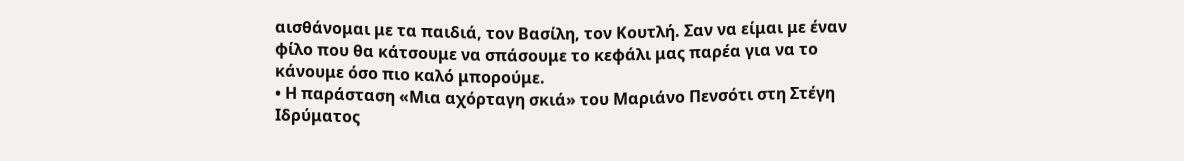αισθάνομαι με τα παιδιά, τον Βασίλη, τον Κουτλή. Σαν να είμαι με έναν φίλο που θα κάτσουμε να σπάσουμε το κεφάλι μας παρέα για να το κάνουμε όσο πιο καλό μπορούμε.
• Η παράσταση «Μια αχόρταγη σκιά» του Μαριάνο Πενσότι στη Στέγη Ιδρύματος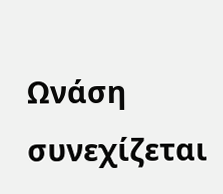Ωνάση συνεχίζεται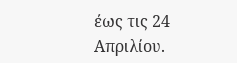έως τις 24 Απριλίου.